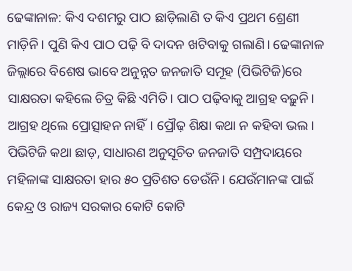ଢେଙ୍କାନାଳ: କିଏ ଦଶମରୁ ପାଠ ଛାଡ଼ିଲାଣି ତ କିଏ ପ୍ରଥମ ଶ୍ରେଣୀ ମାଡ଼ିନି। ପୁଣି କିଏ ପାଠ ପଢ଼ି ବି ଦାଦନ ଖଟିବାକୁ ଗଲାଣି। ଢେଙ୍କାନାଳ ଜିଲ୍ଲାରେ ବିଶେଷ ଭାବେ ଅନୁନ୍ନତ ଜନଜାତି ସମୂହ (ପିଭିଟିଜି)ରେ ସାକ୍ଷରତା କହିଲେ ଚିତ୍ର କିଛି ଏମିତି। ପାଠ ପଢ଼ିବାକୁ ଆଗ୍ରହ ବଢ଼ୁନି। ଆଗ୍ରହ ଥିଲେ ପ୍ରୋତ୍ସାହନ ନାହିଁ। ପ୍ରୌଢ଼ ଶିକ୍ଷା କଥା ନ କହିବା ଭଲ। ପିଭିଟିଜି କଥା ଛାଡ଼, ସାଧାରଣ ଅନୁସୂଚିତ ଜନଜାତି ସମ୍ପ୍ରଦାୟରେ ମହିଳାଙ୍କ ସାକ୍ଷରତା ହାର ୫୦ ପ୍ରତିଶତ ଡେଉଁନି। ଯେଉଁମାନଙ୍କ ପାଇଁ କେନ୍ଦ୍ର ଓ ରାଜ୍ୟ ସରକାର କୋଟି କୋଟି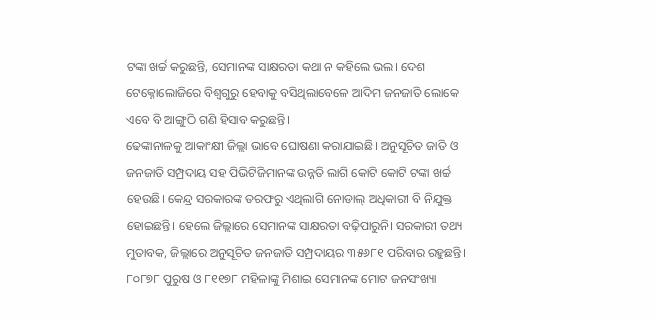ଟଙ୍କା ଖର୍ଚ୍ଚ କରୁଛନ୍ତି, ସେମାନଙ୍କ ସାକ୍ଷରତା କଥା ନ କହିଲେ ଭଲ। ଦେଶ ଟେକ୍ନୋଲୋଜିରେ ବିଶ୍ବଗୁରୁ ହେବାକୁ ବସିଥିଲାବେଳେ ଆଦିମ ଜନଜାତି ଲୋକେ ଏବେ ବି ଆଙ୍ଗୁଠି ଗଣି ହିସାବ କରୁଛନ୍ତି।
ଢେଙ୍କାନାଳକୁ ଆକାଂକ୍ଷୀ ଜିଲ୍ଲା ଭାବେ ଘୋଷଣା କରାଯାଇଛି। ଅନୁସୂଚିତ ଜାତି ଓ ଜନଜାତି ସମ୍ପ୍ରଦାୟ ସହ ପିଭିଟିଜିମାନଙ୍କ ଉନ୍ନତି ଲାଗି କୋଟି କୋଟି ଟଙ୍କା ଖର୍ଚ୍ଚ ହେଉଛି। କେନ୍ଦ୍ର ସରକାରଙ୍କ ତରଫରୁ ଏଥିଲାଗି ନୋଡାଲ୍ ଅଧିକାରୀ ବି ନିଯୁକ୍ତ ହୋଇଛନ୍ତି। ହେଲେ ଜିଲ୍ଲାରେ ସେମାନଙ୍କ ସାକ୍ଷରତା ବଢ଼ିପାରୁନି। ସରକାରୀ ତଥ୍ୟ ମୁତାବକ, ଜିଲ୍ଲାରେ ଅନୁସୂଚିତ ଜନଜାତି ସମ୍ପ୍ରଦାୟର ୩୫୬୮୧ ପରିବାର ରହୁଛନ୍ତି। ୮୦୮୭୮ ପୁରୁଷ ଓ ୮୧୧୭୮ ମହିଳାଙ୍କୁ ମିଶାଇ ସେମାନଙ୍କ ମୋଟ ଜନସଂଖ୍ୟା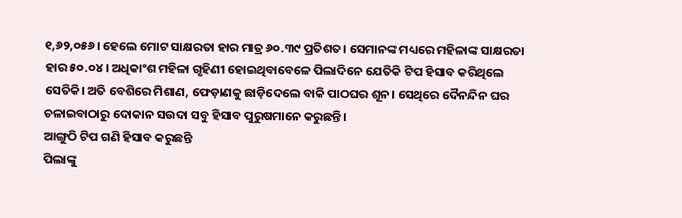୧,୬୨,୦୫୬। ହେଲେ ମୋଟ ସାକ୍ଷରତା ହାର ମାତ୍ର ୬୦.୩୯ ପ୍ରତିଶତ। ସେମାନଙ୍କ ମଧ୍ୟରେ ମହିଳାଙ୍କ ସାକ୍ଷରତା ହାର ୫୦.୦୪। ଅଧିକାଂଶ ମହିଳା ଗୃହିଣୀ ହୋଇଥିବାବେଳେ ପିଲାଦିନେ ଯେତିକି ଟିପ ହିସାବ କରିଥିଲେ ସେତିକି। ଅତି ବେଶିରେ ମିଶାଣ, ଫେଡ଼ାଣକୁ ଛାଡ଼ିଦେଲେ ବାକି ପାଠଘର ଶୂନ। ସେଥିରେ ଦୈନନ୍ଦିନ ଘର ଚଳାଇବାଠାରୁ ଦୋକାନ ସଉଦା ସବୁ ହିସାବ ପୁରୁଷମାନେ କରୁଛନ୍ତି।
ଆଙ୍ଗୁଠି ଟିପ ଗଣି ହିସାବ କରୁଛନ୍ତି
ପିଲାଙ୍କୁ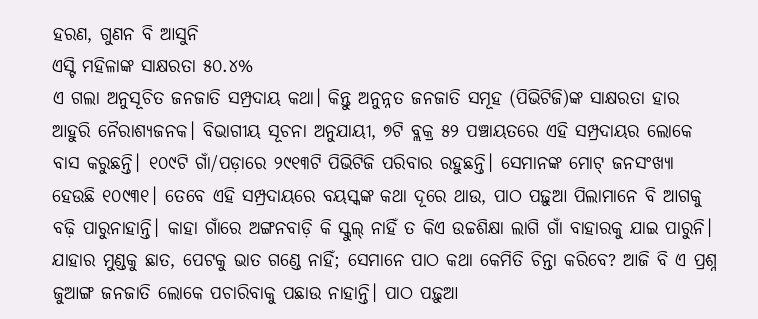ହରଣ, ଗୁଣନ ବି ଆସୁନି
ଏସ୍ଟି ମହିଳାଙ୍କ ସାକ୍ଷରତା ୫୦.୪%
ଏ ଗଲା ଅନୁସୂଚିତ ଜନଜାତି ସମ୍ପ୍ରଦାୟ କଥା। କିନ୍ତୁ ଅନୁନ୍ନତ ଜନଜାତି ସମୂହ (ପିଭିଟିଜି)ଙ୍କ ସାକ୍ଷରତା ହାର ଆହୁରି ନୈରାଶ୍ୟଜନକ। ବିଭାଗୀୟ ସୂଚନା ଅନୁଯାୟୀ, ୭ଟି ବ୍ଲକ୍ର ୫୨ ପଞ୍ଚାୟତରେ ଏହି ସମ୍ପ୍ରଦାୟର ଲୋକେ ବାସ କରୁଛନ୍ତି। ୧୦୯ଟି ଗାଁ/ପଡ଼ାରେ ୨୯୧୩ଟି ପିଭିଟିଜି ପରିବାର ରହୁଛନ୍ତି। ସେମାନଙ୍କ ମୋଟ୍ ଜନସଂଖ୍ୟା ହେଉଛି ୧୦୯୩୧। ତେବେ ଏହି ସମ୍ପ୍ରଦାୟରେ ବୟସ୍କଙ୍କ କଥା ଦୂରେ ଥାଉ, ପାଠ ପଢ଼ୁଆ ପିଲାମାନେ ବି ଆଗକୁ ବଢ଼ି ପାରୁନାହାନ୍ତି। କାହା ଗାଁରେ ଅଙ୍ଗନବାଡ଼ି କି ସ୍କୁଲ୍ ନାହିଁ ତ କିଏ ଉଚ୍ଚଶିକ୍ଷା ଲାଗି ଗାଁ ବାହାରକୁ ଯାଇ ପାରୁନି। ଯାହାର ମୁଣ୍ଡକୁ ଛାତ, ପେଟକୁ ଭାତ ଗଣ୍ଡେ ନାହିଁ; ସେମାନେ ପାଠ କଥା କେମିତି ଚିନ୍ତା କରିବେ? ଆଜି ବି ଏ ପ୍ରଶ୍ନ ଜୁଆଙ୍ଗ ଜନଜାତି ଲୋକେ ପଚାରିବାକୁ ପଛାଉ ନାହାନ୍ତି। ପାଠ ପଢ଼ୁଆ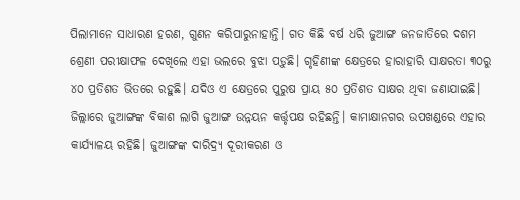ପିଲାମାନେ ସାଧାରଣ ହରଣ, ଗୁଣନ କରିପାରୁନାହାନ୍ତି। ଗତ କିଛି ବର୍ଷ ଧରି ଜୁଆଙ୍ଗ ଜନଜାତିରେ ଦଶମ ଶ୍ରେଣୀ ପରୀକ୍ଷାଫଳ ଦେଖିଲେ ଏହା ଭଲରେ ବୁଝା ପଡ଼ୁଛି। ଗୃହିଣୀଙ୍କ କ୍ଷେତ୍ରରେ ହାରାହାରି ସାକ୍ଷରତା ୩୦ରୁ ୪୦ ପ୍ରତିଶତ ଭିତରେ ରହୁଛି। ଯଦିଓ ଏ କ୍ଷେତ୍ରରେ ପୁରୁଷ ପ୍ରାୟ ୫୦ ପ୍ରତିଶତ ସାକ୍ଷର ଥିବା ଜଣାଯାଇଛି।
ଜିଲ୍ଲାରେ ଜୁଆଙ୍ଗଙ୍କ ବିକାଶ ଲାଗି ଜୁଆଙ୍ଗ ଉନ୍ନୟନ କର୍ତ୍ତୃପକ୍ଷ ରହିଛନ୍ତି। କାମାକ୍ଷାନଗର ଉପଖଣ୍ଡରେ ଏହାର କାର୍ଯ୍ୟାଳୟ ରହିଛି। ଜୁଆଙ୍ଗଙ୍କ ଦାରିଦ୍ର୍ୟ ଦୂରୀକରଣ ଓ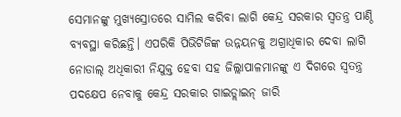ସେମାନଙ୍କୁ ମୁଖ୍ୟସ୍ରୋତରେ ସାମିଲ କରିବା ଲାଗି କେନ୍ଦ୍ର ସରକାର ସ୍ବତନ୍ତ୍ର ପାଣ୍ଠି ବ୍ୟବସ୍ଥା କରିଛନ୍ତି। ଏପରିକି ପିଭିଟିଜିଙ୍କ ଉନ୍ନୟନକୁ ଅଗ୍ରାଧିକାର ଦେବା ଲାଗି ନୋଡାଲ୍ ଅଧିକାରୀ ନିଯୁକ୍ତ ହେବା ସହ ଜିଲ୍ଲାପାଳମାନଙ୍କୁ ଏ ଦିଗରେ ସ୍ବତନ୍ତ୍ର ପଦକ୍ଷେପ ନେବାକୁ କେନ୍ଦ୍ର ସରକାର ଗାଇଡ୍ଲାଇନ୍ ଜାରି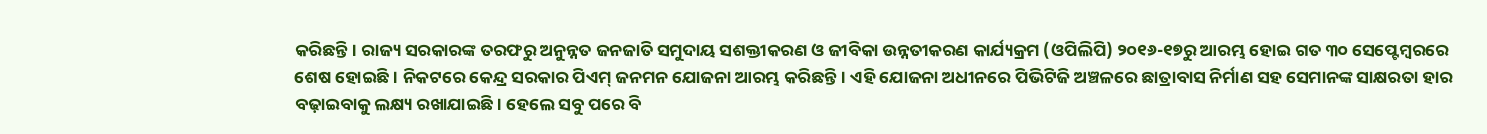କରିଛନ୍ତି। ରାଜ୍ୟ ସରକାରଙ୍କ ତରଫରୁ ଅନୁନ୍ନତ ଜନଜାତି ସମୁଦାୟ ସଶକ୍ତୀକରଣ ଓ ଜୀବିକା ଉନ୍ନତୀକରଣ କାର୍ଯ୍ୟକ୍ରମ (ଓପିଲିପି) ୨୦୧୬-୧୭ରୁ ଆରମ୍ଭ ହୋଇ ଗତ ୩୦ ସେପ୍ଟେମ୍ବରରେ ଶେଷ ହୋଇଛି। ନିକଟରେ କେନ୍ଦ୍ର ସରକାର ପିଏମ୍ ଜନମନ ଯୋଜନା ଆରମ୍ଭ କରିଛନ୍ତି। ଏହି ଯୋଜନା ଅଧୀନରେ ପିଭିଟିଜି ଅଞ୍ଚଳରେ ଛାତ୍ରାବାସ ନିର୍ମାଣ ସହ ସେମାନଙ୍କ ସାକ୍ଷରତା ହାର ବଢ଼ାଇବାକୁ ଲକ୍ଷ୍ୟ ରଖାଯାଇଛି। ହେଲେ ସବୁ ପରେ ବି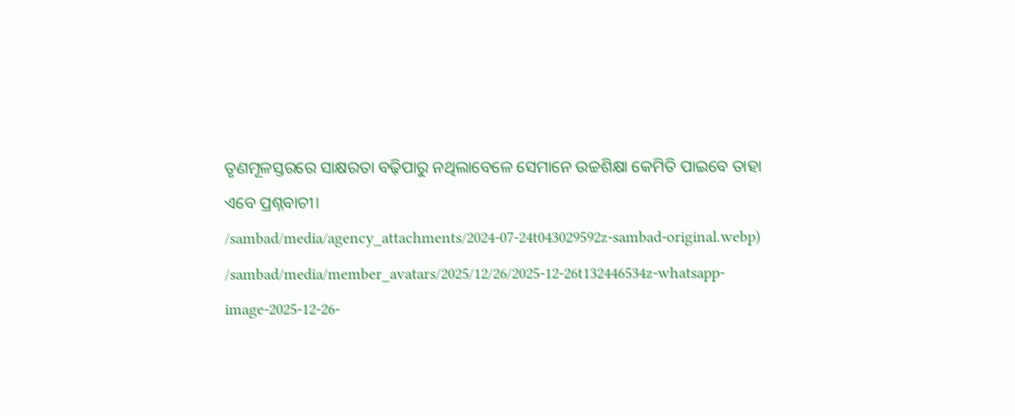ତୃଣମୂଳସ୍ତରରେ ସାକ୍ଷରତା ବଢ଼ିପାରୁ ନଥିଲାବେଳେ ସେମାନେ ଉଚ୍ଚଶିକ୍ଷା କେମିତି ପାଇବେ ତାହା ଏବେ ପ୍ରଶ୍ନବାଚୀ।
/sambad/media/agency_attachments/2024-07-24t043029592z-sambad-original.webp)
/sambad/media/member_avatars/2025/12/26/2025-12-26t132446534z-whatsapp-image-2025-12-26-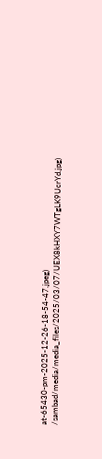at-65430-pm-2025-12-26-18-54-47.jpeg)
/sambad/media/media_files/2025/03/07/UEX8kHXY7WTgLK9UcrYd.jpg)